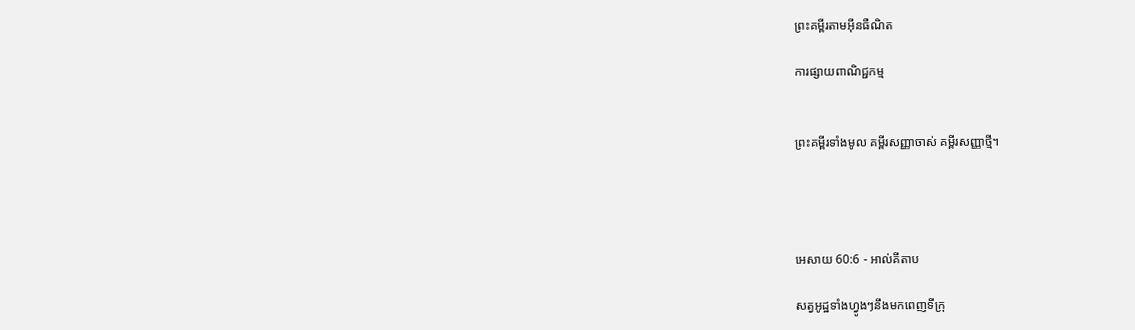ព្រះគម្ពីរតាមអ៊ីនធឺណិត

ការផ្សាយពាណិជ្ជកម្ម


ព្រះគម្ពីរទាំងមូល គម្ពីរសញ្ញាចាស់ គម្ពីរសញ្ញាថ្មី។




អេសាយ 60:6 - អាល់គីតាប

សត្វអូដ្ឋទាំងហ្វូងៗនឹងមកពេញទីក្រុ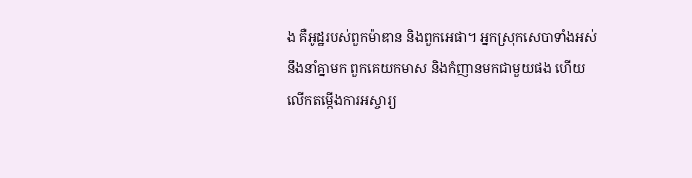ង គឺអូដ្ឋរបស់ពួកម៉ាឌាន និងពួកអេផា។ អ្នកស្រុកសេបាទាំងអស់នឹងនាំគ្នាមក ពួកគេយកមាស និងកំញានមកជាមួយផង ហើយលើកតម្កើងការអស្ចារ្យ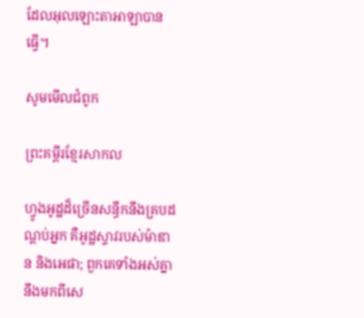ដែលអុលឡោះ‌តាអាឡាបានធ្វើ។

សូមមើលជំពូក

ព្រះគម្ពីរខ្មែរសាកល

ហ្វូងអូដ្ឋដ៏ច្រើនសន្ធឹកនឹងគ្របដណ្ដប់អ្នក គឺអូដ្ឋស្ទាវរបស់ម៉ាឌាន និងអេផា; ពួកគេទាំងអស់គ្នានឹងមកពីសេ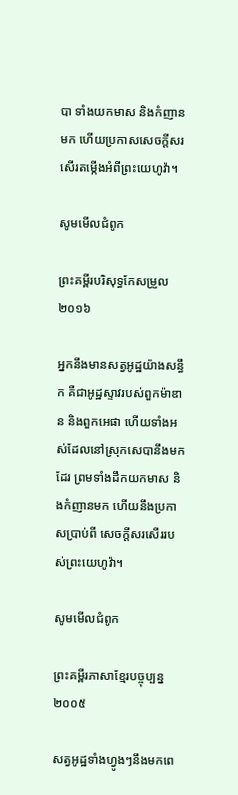បា ទាំងយកមាស និងកំញានមក ហើយប្រកាសសេចក្ដីសរសើរតម្កើងអំពីព្រះយេហូវ៉ា។

សូមមើលជំពូក

ព្រះគម្ពីរបរិសុទ្ធកែសម្រួល ២០១៦

អ្នកនឹងមានសត្វអូដ្ឋយ៉ាងសន្ធឹក គឺជាអូដ្ឋស្ទាវរបស់ពួកម៉ាឌាន និងពួកអេផា ហើយទាំងអស់ដែលនៅស្រុកសេបានឹងមកដែរ ព្រមទាំងដឹកយកមាស និងកំញានមក ហើយនឹងប្រកាសប្រាប់ពី សេចក្ដីសរសើររបស់ព្រះ‌យេហូវ៉ា។

សូមមើលជំពូក

ព្រះគម្ពីរភាសាខ្មែរបច្ចុប្បន្ន ២០០៥

សត្វអូដ្ឋទាំងហ្វូងៗនឹងមកពេ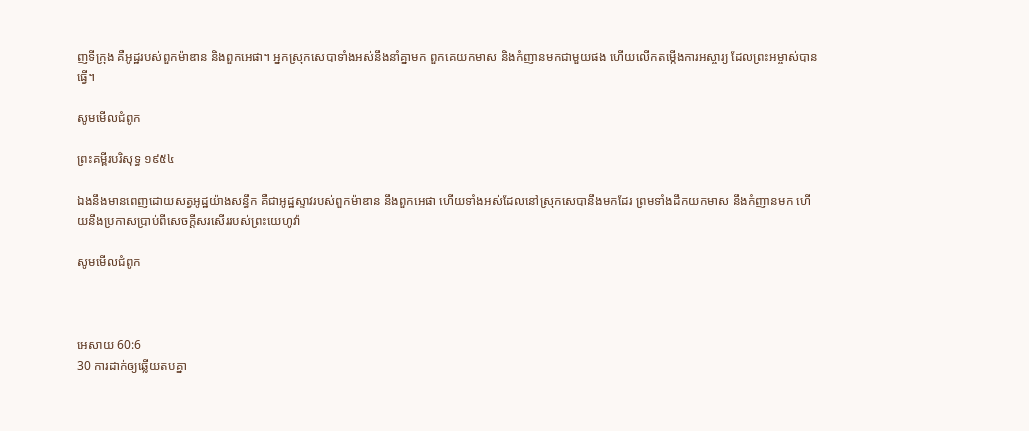ញទីក្រុង គឺអូដ្ឋរបស់ពួកម៉ាឌាន និងពួកអេផា។ អ្នកស្រុកសេបាទាំងអស់នឹងនាំគ្នាមក ពួកគេយកមាស និងកំញានមកជាមួយផង ហើយលើកតម្កើងការអស្ចារ្យ ដែលព្រះ‌អម្ចាស់បានធ្វើ។

សូមមើលជំពូក

ព្រះគម្ពីរបរិសុទ្ធ ១៩៥៤

ឯងនឹងមានពេញដោយសត្វអូដ្ឋយ៉ាងសន្ធឹក គឺជាអូដ្ឋស្ទាវរបស់ពួកម៉ាឌាន នឹងពួកអេផា ហើយទាំងអស់ដែលនៅស្រុកសេបានឹងមកដែរ ព្រមទាំងដឹកយកមាស នឹងកំញានមក ហើយនឹងប្រកាសប្រាប់ពីសេចក្ដីសរសើររបស់ព្រះ‌យេហូវ៉ា

សូមមើលជំពូក



អេសាយ 60:6
30 ការដាក់ឲ្យឆ្លើយតបគ្នា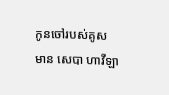កូនចៅរបស់គូស មាន សេបា ហាវី‌ឡា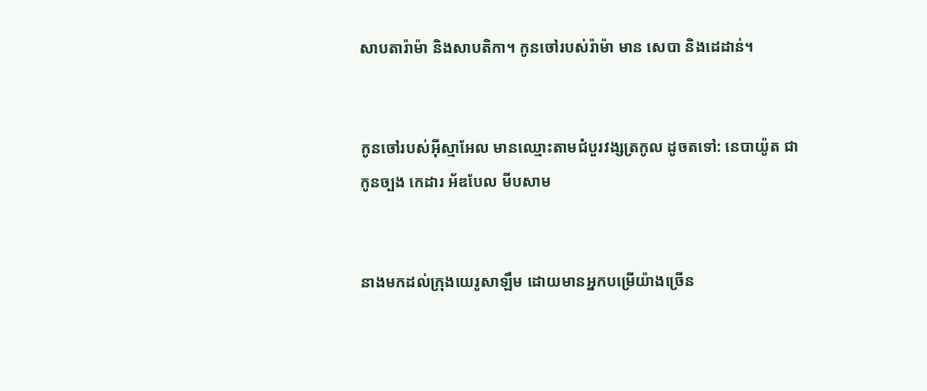សាបតា‌រ៉ាម៉ា និងសាបតិ‌កា។ កូនចៅរបស់រ៉ាម៉ា មាន សេបា និងដេដាន់។


កូនចៅរបស់អ៊ីស្មា‌អែល មានឈ្មោះតាមជំបួរវង្សត្រកូល ដូចតទៅ: នេបា‌យ៉ូត ជាកូនច្បង កេដារ អ័ឌ‌បែល មីប‌សាម


នាងមកដល់ក្រុងយេរូ‌សាឡឹម ដោយមានអ្នកបម្រើយ៉ាងច្រើន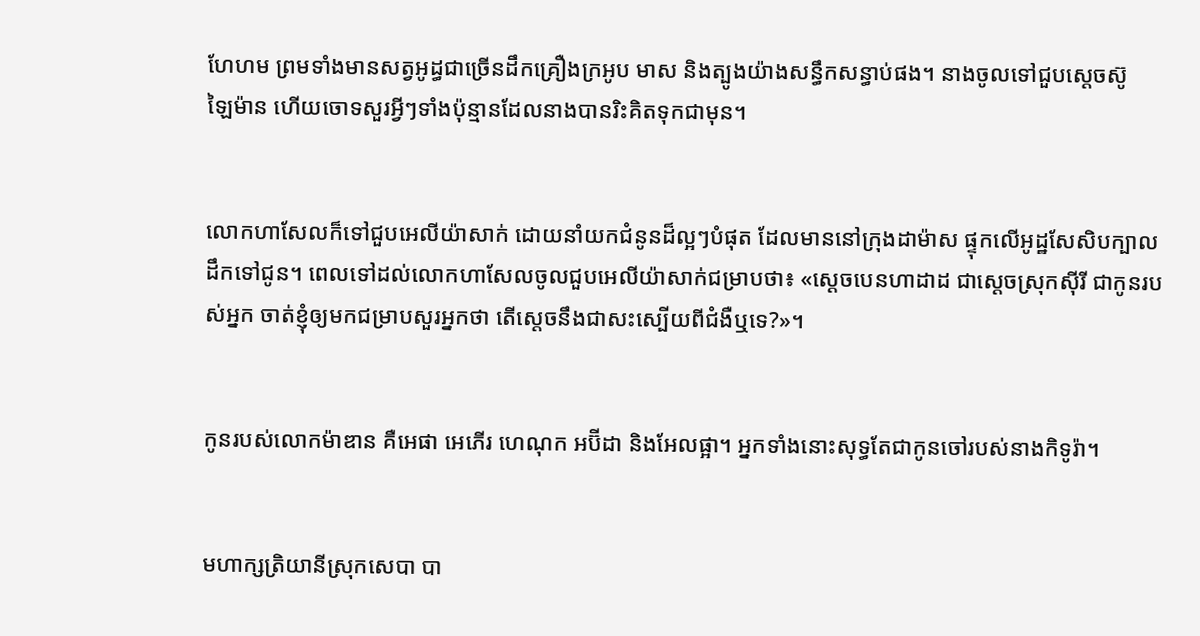ហែ‌ហម ព្រមទាំងមានសត្វអូដ្ធជាច្រើនដឹកគ្រឿងក្រអូប មាស និងត្បូងយ៉ាងសន្ធឹក‌សន្ធាប់ផង។ នាងចូលទៅជួបស្តេចស៊ូឡៃ‌ម៉ាន ហើយចោទសួរអ្វីៗទាំងប៉ុន្មានដែលនាងបានរិះ‌គិតទុកជាមុន។


លោកហាសែលក៏ទៅជួបអេលី‌យ៉ាសាក់ ដោយនាំយកជំនូនដ៏ល្អៗបំផុត ដែលមាននៅក្រុងដាម៉ាស ផ្ទុកលើអូដ្ឋសែ‌សិបក្បាល ដឹកទៅជូន។ ពេលទៅដល់លោកហាសែលចូលជួបអេលី‌យ៉ាសាក់ជម្រាបថា៖ «ស្តេចបេនហា‌ដាដ ជាស្តេចស្រុកស៊ីរី ជាកូនរបស់អ្នក ចាត់ខ្ញុំឲ្យមកជម្រាបសួរអ្នកថា តើស្តេចនឹងជាសះ‌ស្បើយពីជំងឺឬទេ?»។


កូនរបស់លោកម៉ាឌាន គឺអេផា អេភើរ ហេណុក អប៊ីដា និងអែលផ្អា។ អ្នកទាំងនោះសុទ្ធតែជាកូនចៅរបស់នាងកិទូ‌រ៉ា។


មហា‌ក្សត្រិ‌យានីស្រុកសេបា បា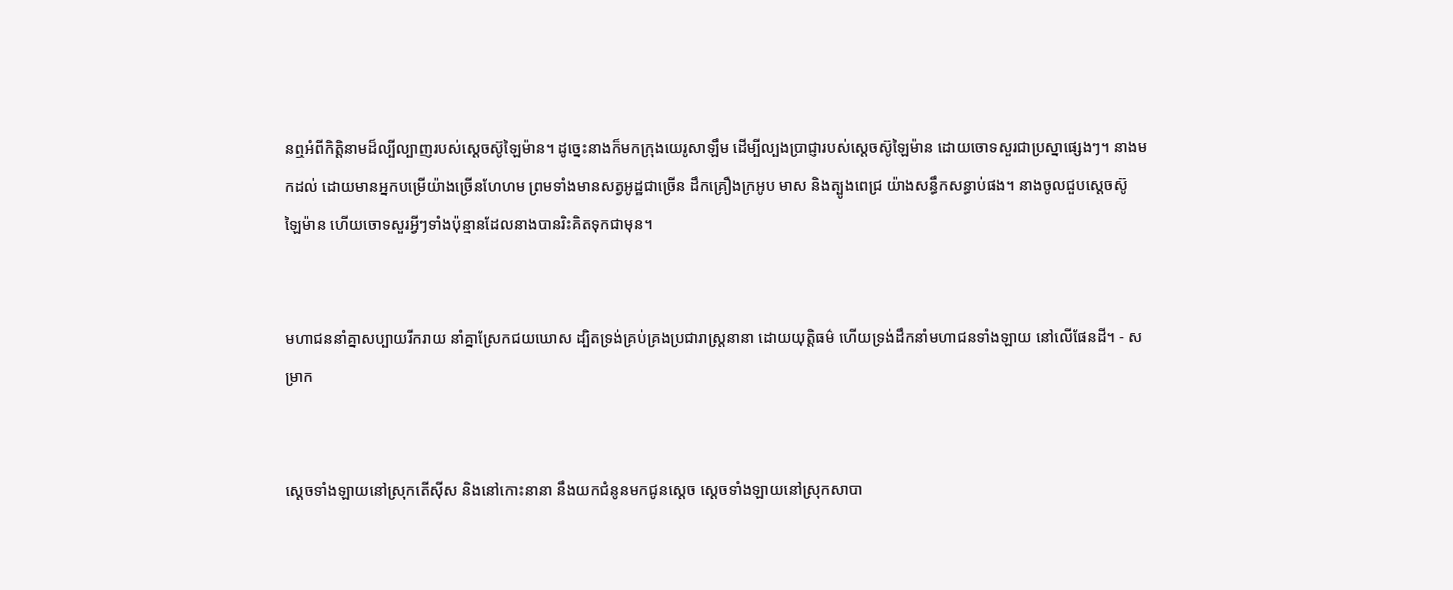នឮអំពីកិត្តិ‌នាមដ៏ល្បីល្បាញរបស់ស្តេចស៊ូឡៃ‌ម៉ាន។ ដូច្នេះនាងក៏មកក្រុងយេរូ‌សាឡឹម ដើម្បីល្បងប្រាជ្ញារបស់ស្តេចស៊ូឡៃ‌ម៉ាន ដោយចោទសួរជាប្រស្នាផ្សេងៗ។ នាងមកដល់ ដោយមានអ្នកបម្រើយ៉ាងច្រើនហែ‌ហម ព្រមទាំងមានសត្វអូដ្ឋជាច្រើន ដឹកគ្រឿងក្រអូប មាស និងត្បូងពេជ្រ យ៉ាងសន្ធឹកសន្ធាប់ផង។ នាងចូលជួបស្តេចស៊ូឡៃ‌ម៉ាន ហើយចោទសួរអ្វីៗទាំងប៉ុន្មានដែលនាងបានរិះ‌គិតទុកជាមុន។


មហា‌ជននាំគ្នាសប្បាយរីក‌រាយ នាំគ្នាស្រែកជយ‌ឃោស ដ្បិតទ្រង់គ្រប់‌គ្រងប្រជា‌រាស្ត្រនានា ដោយយុត្តិធម៌ ហើយទ្រង់ដឹកនាំមហា‌ជនទាំង‌ឡាយ នៅលើផែនដី។ - សម្រាក


ស្ដេចទាំង‌ឡាយនៅស្រុកតើស៊ីស និងនៅកោះនានា នឹងយកជំនូនមកជូនស្តេច ស្ដេចទាំង‌ឡាយនៅស្រុកសាបា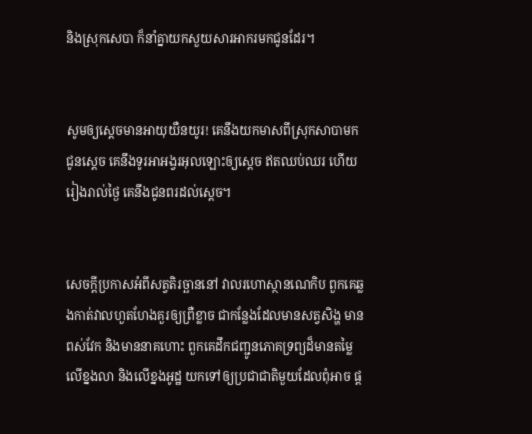និងស្រុកសេបា ក៏នាំគ្នាយកសួយសារ‌អាករមកជូនដែរ។


សូមឲ្យស្តេចមានអាយុយឺន‌យូរ! គេនឹងយកមាសពីស្រុកសាបាមកជូនស្តេច គេនឹងទូរអា‌អង្វរអុលឡោះឲ្យស្តេច ឥតឈប់ឈរ ហើយរៀងរាល់ថ្ងៃ គេនឹងជូនពរដល់ស្តេច។


សេចក្ដីប្រកាសអំពីសត្វតិរច្ឆាននៅ វាលរហោ‌ស្ថានណេកិប ពួកគេឆ្លងកាត់វាលហួត‌ហែងគួរឲ្យព្រឺខ្លាច ជាកន្លែងដែលមានសត្វសិង្ហ មានពស់វែក និងមាននាគហោះ ពួកគេដឹកជញ្ជូនភោគទ្រព្យដ៏មានតម្លៃ លើខ្នងលា និងលើខ្នងអូដ្ឋ យកទៅឲ្យប្រជា‌ជាតិមួយដែលពុំអាច ផ្ដ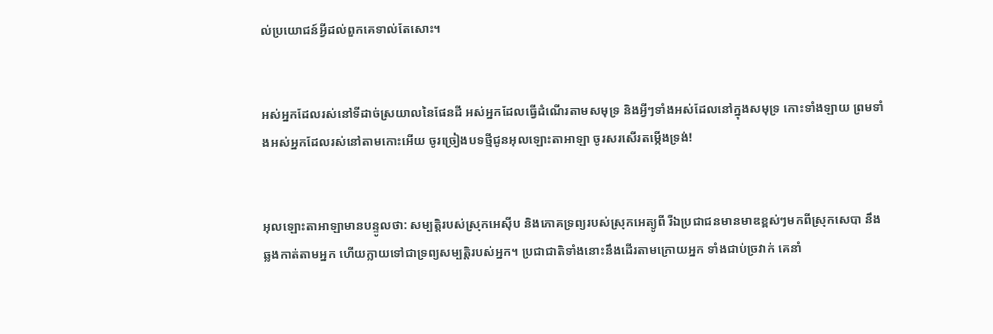ល់ប្រយោជន៍អ្វីដល់ពួកគេទាល់តែសោះ។


អស់អ្នកដែលរស់នៅទីដាច់ស្រយាលនៃផែនដី អស់អ្នកដែលធ្វើដំណើរតាមសមុទ្រ និងអ្វីៗទាំងអស់ដែលនៅក្នុងសមុទ្រ កោះទាំង‌ឡាយ ព្រមទាំងអស់អ្នកដែលរស់នៅតាមកោះអើយ ចូរច្រៀងបទថ្មីជូនអុលឡោះ‌តាអាឡា ចូរសរសើរតម្កើងទ្រង់!


អុលឡោះ‌តាអាឡាមានបន្ទូលថា: សម្បត្តិរបស់ស្រុកអេស៊ីប និងភោគទ្រព្យរបស់ស្រុកអេត្យូ‌ពី រីឯប្រជា‌ជនមានមាឌខ្ពស់ៗមកពីស្រុកសេបា នឹងឆ្លងកាត់តាមអ្នក ហើយក្លាយទៅជាទ្រព្យសម្បត្តិរបស់អ្នក។ ប្រជា‌ជាតិទាំងនោះនឹងដើរតាមក្រោយអ្នក ទាំងជាប់ច្រវាក់ គេនាំ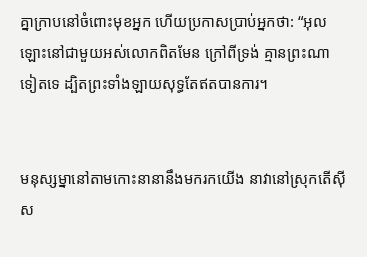គ្នាក្រាបនៅចំពោះមុខអ្នក ហើយប្រកាសប្រាប់អ្នកថា: “អុលឡោះនៅជាមួយអស់លោកពិតមែន ក្រៅពីទ្រង់ គ្មានព្រះណាទៀតទេ ដ្បិតព្រះទាំង‌ឡាយសុទ្ធតែឥតបានការ។


មនុស្ស‌ម្នានៅតាមកោះនានានឹងមករកយើង នាវានៅស្រុកតើស៊ីស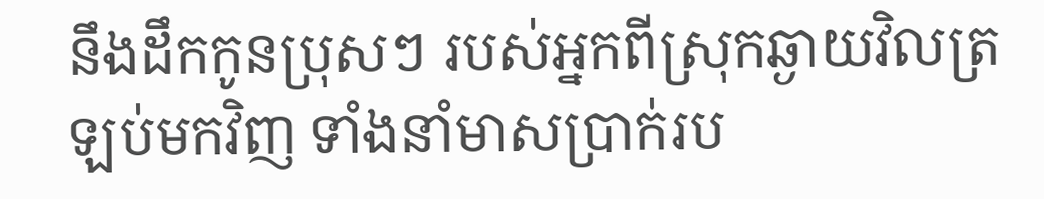នឹងដឹកកូនប្រុសៗ របស់អ្នកពីស្រុកឆ្ងាយវិលត្រឡប់មកវិញ ទាំងនាំមាសប្រាក់រប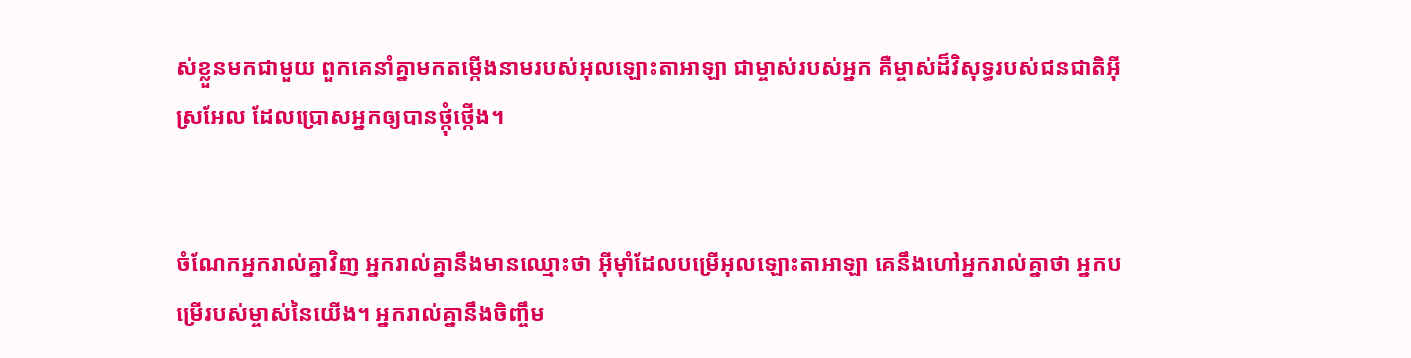ស់ខ្លួនមកជាមួយ ពួកគេនាំគ្នាមកតម្កើងនាមរបស់អុលឡោះ‌តាអាឡា ជាម្ចាស់របស់អ្នក គឺម្ចាស់ដ៏‌វិសុទ្ធរបស់ជន‌ជាតិអ៊ីស្រ‌អែល ដែលប្រោសអ្នកឲ្យបានថ្កុំ‌ថ្កើង។


ចំណែកអ្នករាល់គ្នាវិញ អ្នករាល់គ្នានឹងមានឈ្មោះថា អ៊ីមុាំដែលបម្រើអុលឡោះ‌តាអាឡា គេនឹងហៅអ្នករាល់គ្នាថា អ្នកបម្រើរបស់ម្ចាស់នៃយើង។ អ្នករាល់គ្នានឹងចិញ្ចឹម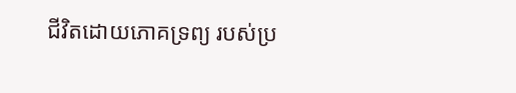ជីវិតដោយភោគទ្រព្យ របស់ប្រ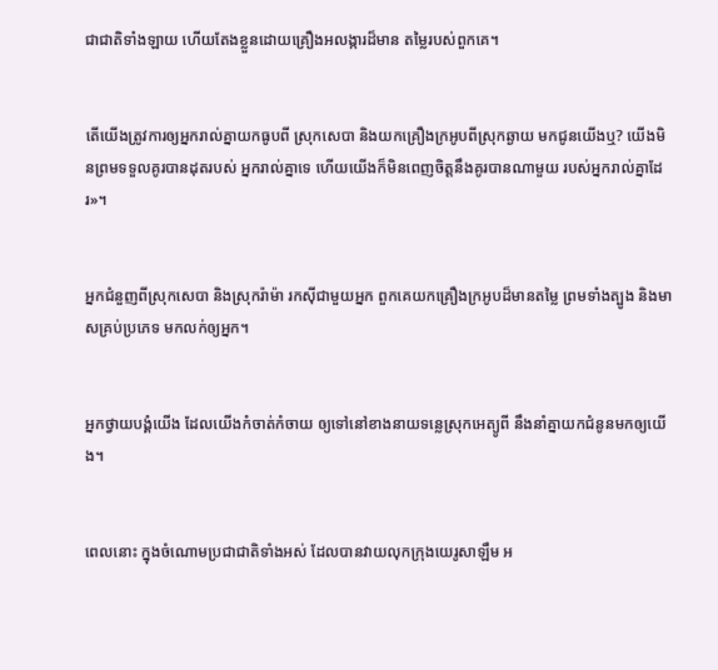ជា‌ជាតិទាំង‌ឡាយ ហើយតែងខ្លួនដោយគ្រឿងអលង្ការដ៏មាន តម្លៃរបស់ពួកគេ។


តើយើងត្រូវការឲ្យអ្នករាល់គ្នាយកធូបពី ស្រុកសេបា និងយកគ្រឿងក្រអូបពីស្រុកឆ្ងាយ មកជូនយើងឬ? យើងមិនព្រមទទួលគូរបានដុតរបស់ អ្នករាល់គ្នាទេ ហើយយើងក៏មិនពេញចិត្តនឹងគូរបានណាមួយ របស់អ្នករាល់គ្នាដែរ»។


អ្នកជំនួញពីស្រុកសេបា និងស្រុករ៉ាម៉ា រកស៊ីជាមួយអ្នក ពួកគេយកគ្រឿងក្រអូបដ៏មានតម្លៃ ព្រមទាំងត្បូង និងមាសគ្រប់ប្រភេទ មកលក់ឲ្យអ្នក។


អ្នកថ្វាយ‌បង្គំយើង ដែលយើងកំចាត់‌កំចាយ ឲ្យទៅនៅខាងនាយទន្លេស្រុកអេត្យូ‌ពី នឹងនាំគ្នាយកជំនូនមកឲ្យយើង។


ពេលនោះ ក្នុងចំណោមប្រជា‌ជាតិទាំងអស់ ដែលបានវាយលុកក្រុងយេរូ‌សាឡឹម អ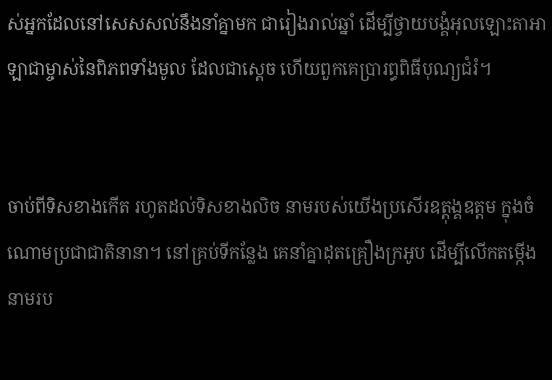ស់អ្នកដែលនៅសេស‌សល់នឹងនាំគ្នាមក ជារៀងរាល់ឆ្នាំ ដើម្បីថ្វាយ‌បង្គំអុលឡោះ‌តាអាឡាជាម្ចាស់នៃពិភពទាំងមូល ដែលជាស្តេច ហើយពួកគេប្រារព្ធពិធីបុណ្យជំរំ។


ចាប់ពីទិសខាងកើត រហូតដល់ទិសខាងលិច នាមរបស់យើងប្រសើរឧត្ដុង្គ‌ឧត្ដម ក្នុងចំណោមប្រជា‌ជាតិនានា។ នៅគ្រប់ទីកន្លែង គេនាំគ្នាដុតគ្រឿងក្រអូប ដើម្បីលើកតម្កើងនាមរប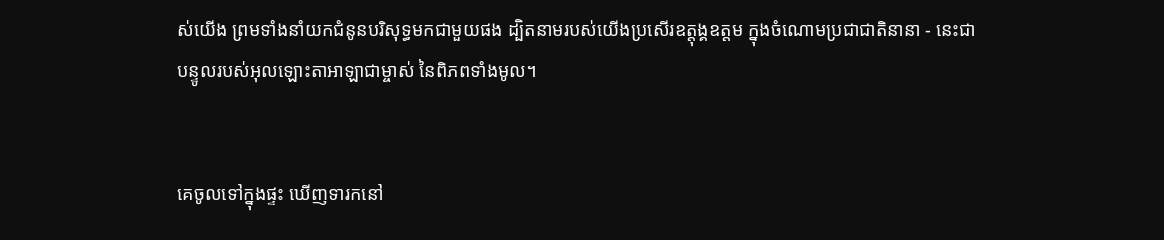ស់យើង ព្រមទាំងនាំយកជំនូនបរិសុទ្ធមកជាមួយផង ដ្បិតនាមរបស់យើងប្រសើរឧត្ដុង្គ‌ឧត្ដម ក្នុងចំណោមប្រជា‌ជាតិនានា - នេះជាបន្ទូលរបស់អុលឡោះ‌តាអាឡាជាម្ចាស់ នៃពិភពទាំងមូល។


គេចូលទៅក្នុងផ្ទះ ឃើញទារកនៅ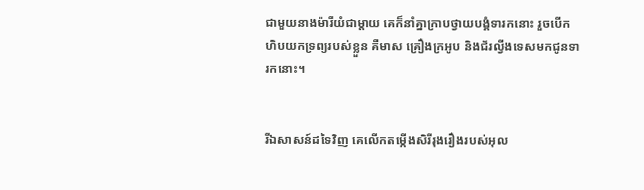ជាមួយនាងម៉ារីយំជាម្តាយ គេក៏នាំគ្នាក្រាបថ្វាយ‌បង្គំទារកនោះ រួចបើកហិបយកទ្រព្យរបស់ខ្លួន គឺមាស គ្រឿងក្រអូប និងជ័រល្វីងទេសមកជូនទារកនោះ។


រីឯសាសន៍ដទៃវិញ គេលើកតម្កើងសិរី‌រុង‌រឿងរបស់អុល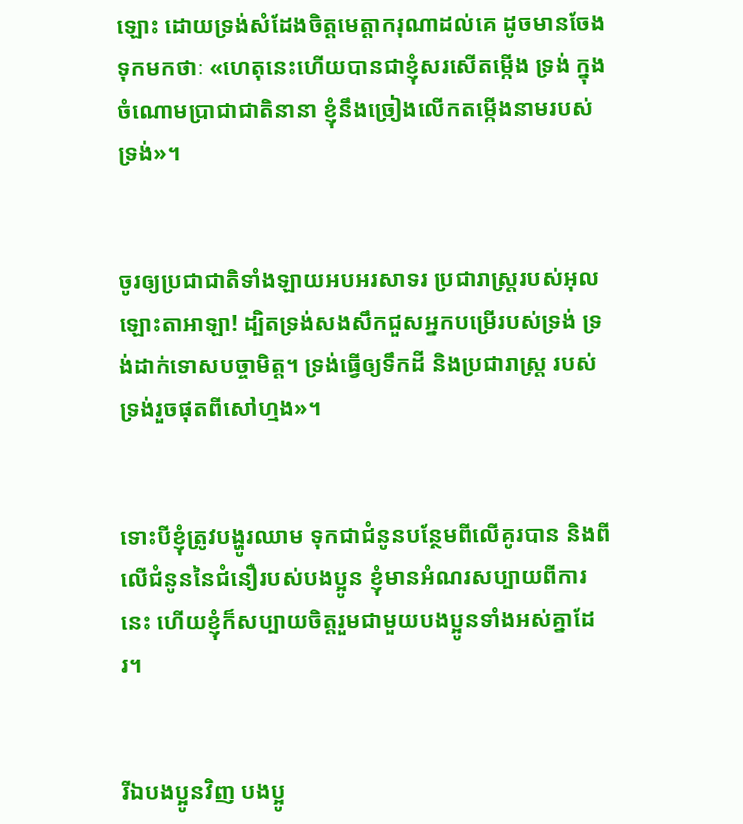ឡោះ ដោយទ្រង់សំដែងចិត្តមេត្ដា‌ករុណាដល់គេ ដូចមានចែងទុកមកថាៈ «ហេតុនេះហើយបានជាខ្ញុំសរសើតម្កើង ទ្រង់ ក្នុងចំណោមប្រាជាជាតិនានា ខ្ញុំនឹងច្រៀងលើកតម្កើងនាមរបស់ទ្រង់»។


ចូរឲ្យប្រជា‌ជាតិទាំងឡាយអប‌អរ‌សាទរ ប្រជា‌រាស្ត្ររបស់អុលឡោះ‌តាអាឡា! ដ្បិតទ្រង់សងសឹកជួសអ្នកបម្រើរបស់ទ្រង់ ទ្រង់ដាក់ទោសបច្ចា‌មិត្ត។ ទ្រង់ធ្វើឲ្យទឹកដី និងប្រជា‌រាស្ត្រ របស់ទ្រង់រួចផុតពីសៅ‌ហ្មង»។


ទោះបីខ្ញុំត្រូវបង្ហូរឈាម ទុកជាជំនូនបន្ថែមពីលើគូរបាន និងពីលើជំនូននៃជំនឿរបស់បងប្អូន ខ្ញុំមានអំណរសប្បាយពីការនេះ ហើយខ្ញុំក៏សប្បាយចិត្ដរួមជាមួយបងប្អូនទាំងអស់គ្នាដែរ។


រីឯបងប្អូនវិញ បងប្អូ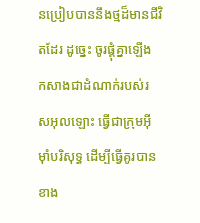នប្រៀបបាននឹងថ្មដ៏មានជីវិតដែរ ដូច្នេះ ចូរផ្គុំគ្នាឡើង កសាងជាដំណាក់របស់រស‌អុលឡោះ ធ្វើជាក្រុមអ៊ីមុាំបរិសុទ្ធ ដើម្បីធ្វើគូរបានខាង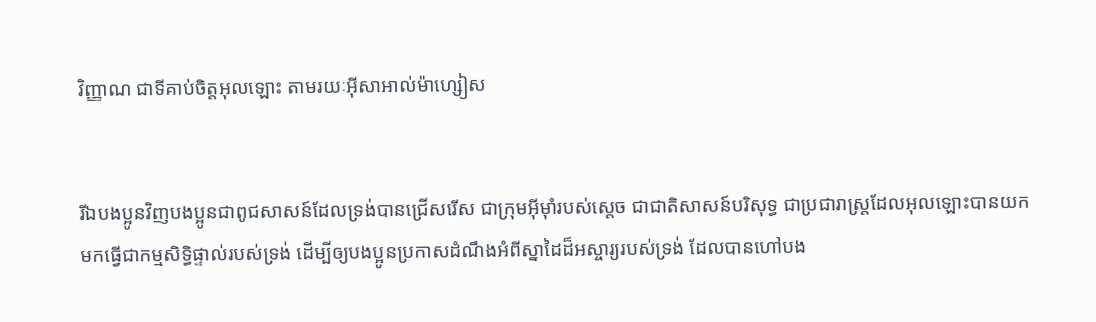វិញ្ញាណ ជាទីគាប់ចិត្តអុលឡោះ តាមរយៈអ៊ីសា‌អាល់ម៉ា‌ហ្សៀស


រីឯបងប្អូនវិញបងប្អូនជាពូជសាសន៍ដែលទ្រង់បានជ្រើសរើស ជាក្រុមអ៊ីមុាំរបស់ស្តេច ជាជាតិសាសន៍បរិសុទ្ធ ជាប្រជា‌រាស្ដ្រដែលអុលឡោះបានយកមកធ្វើជាកម្ម‌សិទ្ធិផ្ទាល់របស់ទ្រង់ ដើម្បីឲ្យបងប្អូនប្រកាសដំណឹងអំពីស្នាដៃដ៏អស្ចារ្យរបស់ទ្រង់ ដែលបានហៅបង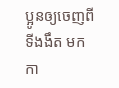ប្អូនឲ្យចេញពីទីងងឹត មកកា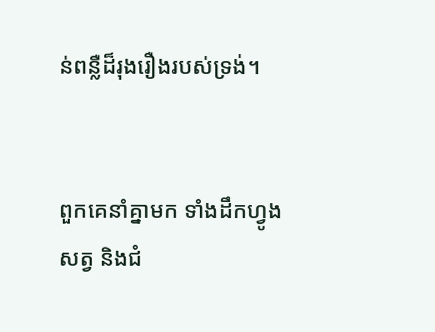ន់ពន្លឺដ៏រុង‌រឿងរបស់ទ្រង់។


ពួកគេនាំគ្នាមក ទាំងដឹកហ្វូងសត្វ និងជំ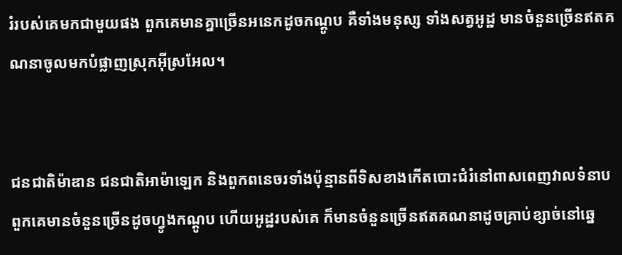រំរបស់គេមកជាមួយផង ពួកគេមានគ្នាច្រើនអនេកដូចកណ្ដូប គឺទាំងមនុស្ស ទាំងសត្វអូដ្ឋ មានចំនួនច្រើនឥតគណនាចូលមកបំផ្លាញស្រុកអ៊ីស្រ‌អែល។


ជន‌ជាតិម៉ាឌាន ជន‌ជាតិអាម៉ាឡេក និងពួកពនេចរទាំងប៉ុន្មានពីទិសខាងកើតបោះជំរំនៅពាស‌ពេញវាលទំនាប ពួកគេមានចំនួនច្រើនដូចហ្វូងកណ្ដូប ហើយអូដ្ឋរបស់គេ ក៏មានចំនួនច្រើនឥតគណនាដូចគ្រាប់ខ្សាច់នៅឆ្នេ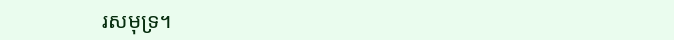រសមុទ្រ។